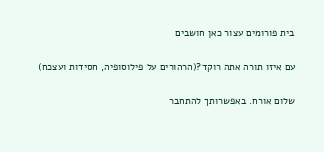בית פורומים עצור כאן חושבים

עם איזו תורה אתה רוקד?(הרהורים על פילוסופיה, חסידות ועצכח)

שלום אורח. באפשרותך להתחבר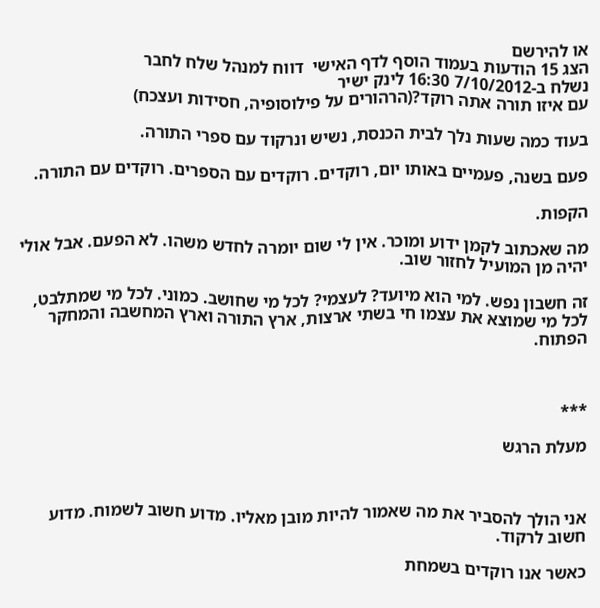או להירשם
הצג 15 הודעות בעמוד הוסף לדף האישי  דווח למנהל שלח לחבר
נשלח ב-7/10/2012 16:30 לינק ישיר
עם איזו תורה אתה רוקד?(הרהורים על פילוסופיה, חסידות ועצכח)

בעוד כמה שעות נלך לבית הכנסת, נשיש ונרקוד עם ספרי התורה.

פעם בשנה, פעמיים באותו יום, רוקדים. רוקדים עם הספרים. רוקדים עם התורה.

הקפות.

מה שאכתוב לקמן ידוע ומוכר. אין לי שום יומרה לחדש משהו. לא הפעם. אבל אולי יהיה מן המועיל לחזור שוב.

זה חשבון נפש. למי הוא מיועד? לעצמי? לכל מי שחושב. כמוני. לכל מי שמתלבט, לכל מי שמוצא את עצמו חי בשתי ארצות, ארץ התורה וארץ המחשבה והמחקר הפתוח.



***

מעלת הרגש



אני הולך להסביר את מה שאמור להיות מובן מאליו. מדוע חשוב לשמוח. מדוע חשוב לרקוד.

כאשר אנו רוקדים בשמחת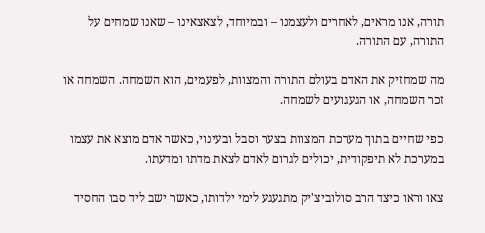תורה, אנו מראים, לאחרים ולעצמנו – ובמיוחד, לצאצאינו – שאנו שמחים על התורה, עם התורה.

מה שמחזיק את האדם בעולם התורה והמצוות, לפעמים, הוא השמחה. השמחה או זכר השמחה, או הגעגועים לשמחה.

כפי שחיים בתוך מערכת המצוות בצער וסבל ובעינוי, כאשר אדם מוצא את עצמו במערכת לא תיפקודית, יכולים לגרום לאדם לצאת מדתו ומדעתו.

צאו וראו כיצד הרב סולוביצ'יק מתגעגע לימי ילדותו, כאשר ישב ליד סבו החסיד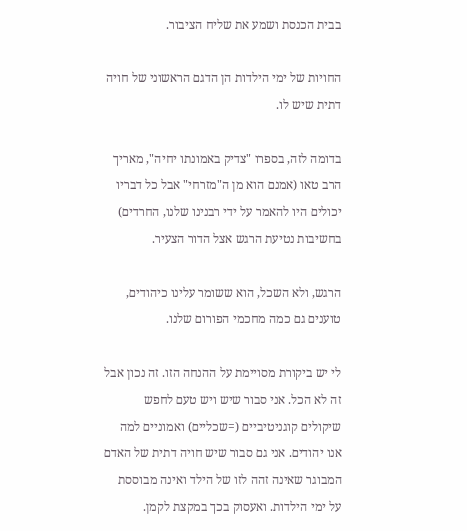בבית הכנסת ושמע את שליח הציבור.

החויות של ימי הילדות הן הדגם הראשוני של חויה דתית שיש לו.

בדומה לזה, בספרו "צדיק באמונתו יחיה", מאריך הרב טאו (אמנם הוא מן ה"מזרחי" אבל כל דבריו יכולים היו להאמר על ידי רבנינו שלנו, החרדים) בחשיבות נטיעת הרגש אצל הדור הצעיר.

הרגש, ולא השכל, הוא ששומר עלינו כיהודים, טוענים גם כמה מחכמי הפורום שלנו.

לי יש ביקורת מסויימת על ההנחה הזו. זה נכון אבל זה לא הכל. אני סבור שיש ויש טעם לחפש שיקולים קוגניטיביים (=שכליים) ואמוניים למה אנו יהודים. אני גם סבור שיש חויה דתית של האדם המבוגר שאינה זהה לזו של הילד ואינה מבוססת על ימי הילדות. ואעסוק בכך במקצת לקמן.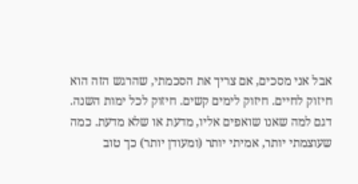אבל אני מסכים, אם צריך את הסכמתי, שהרגש הזה הוא חיזוק לחיים. חיזוק לימים קשים. חיזוק לכל ימות השנה. דגם למה שאנו שואפים אליו, מדעת או שלא מדעת. כמה שעוצמתי יותר, אמיתי יותר (ומעודן יותר) כך טוב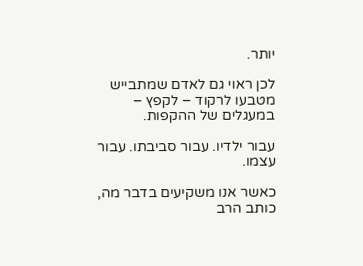יותר.

לכן ראוי גם לאדם שמתבייש מטבעו לרקוד – לקפץ – במעגלים של ההקפות.

עבור ילדיו. עבור סביבתו. עבור עצמו.

כאשר אנו משקיעים בדבר מה, כותב הרב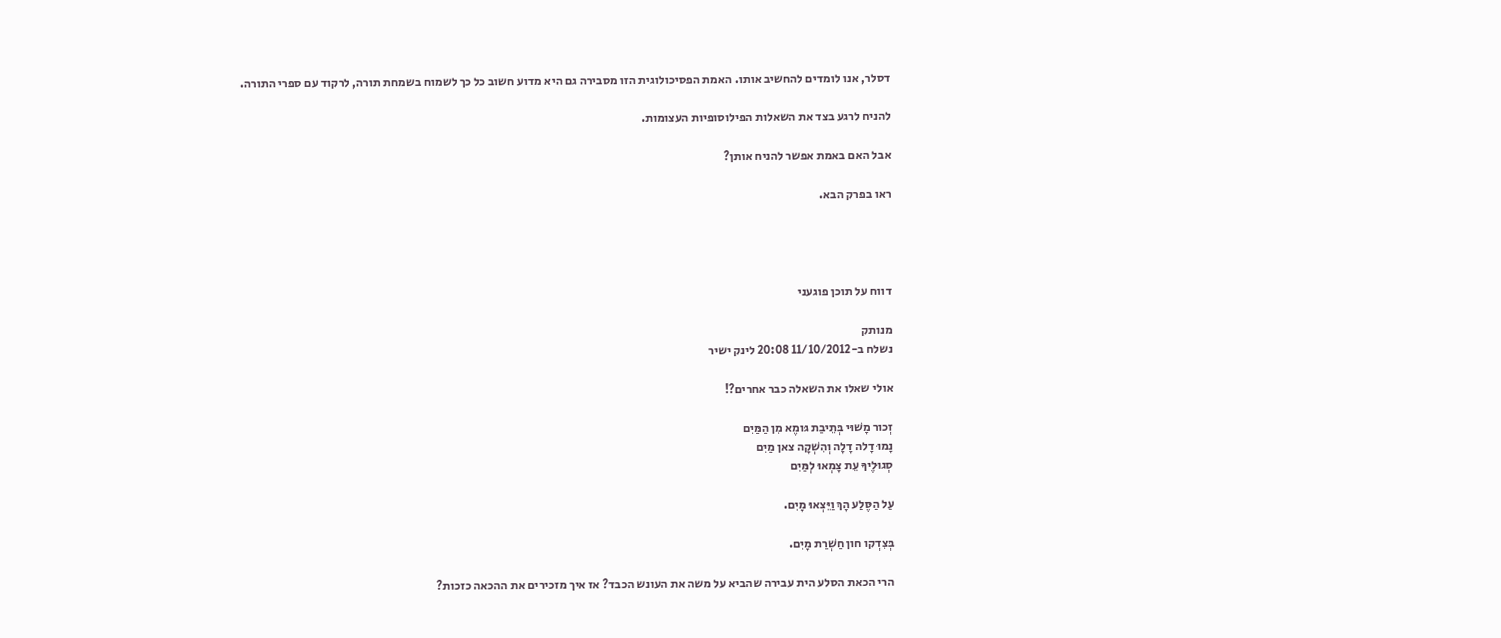דסלר, אנו לומדים להחשיב אותו. האמת הפסיכולוגית הזו מסבירה גם היא מדוע חשוב כל כך לשמוח בשמחת תורה, לרקוד עם ספרי התורה.

להניח לרגע בצד את השאלות הפילוסופיות העצומות.

אבל האם באמת אפשר להניח אותן?

ראו בפרק הבא.




דווח על תוכן פוגעני

מנותק
נשלח ב-11/10/2012 20:08 לינק ישיר

אולי שאלו את השאלה כבר אחרים?!

זְכור מָשׁוּי בְּתֵיבַת גּומֶא מִן הַמַּיִם
נָמוּ דָלה דָלָה וְהִשְׁקָה צאן מַיִם
סְגוּלֶיךָ עֵת צָמְאוּ לְמַּיִם

עַל הַסֶּלַע הָךְ וַיֵּצְאוּ מָיִם.

בְּצִדְקו חון חַשְׁרַת מָיִם.

הרי הכאת הסלע הית עבירה שהביא על משה את העונש הכבד? אז איך מזכירים את ההכאה כזכות?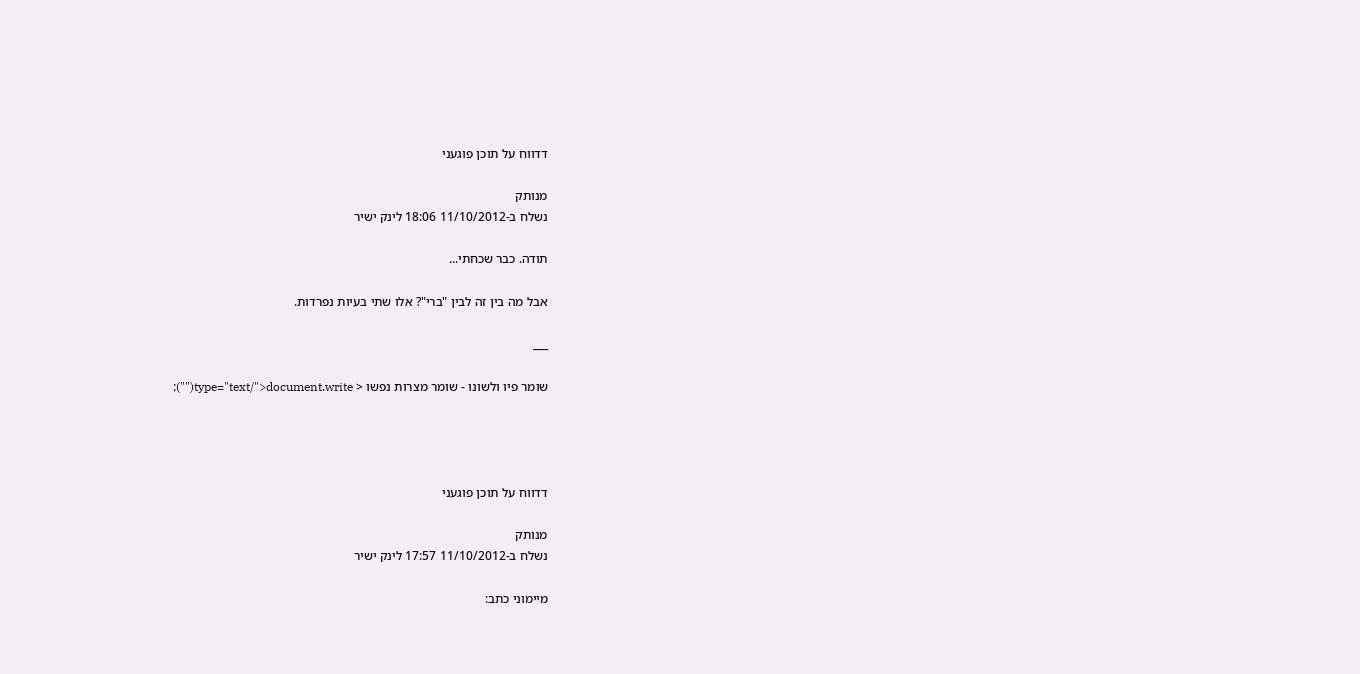דדווח על תוכן פוגעני

מנותק
נשלח ב-11/10/2012 18:06 לינק ישיר

תודה. כבר שכחתי...

אבל מה בין זה לבין "ברי"? אלו שתי בעיות נפרדות.

___

שומר פיו ולשונו - שומר מצרות נפשו < type="text/">document.write("");




דדווח על תוכן פוגעני

מנותק
נשלח ב-11/10/2012 17:57 לינק ישיר

מיימוני כתב: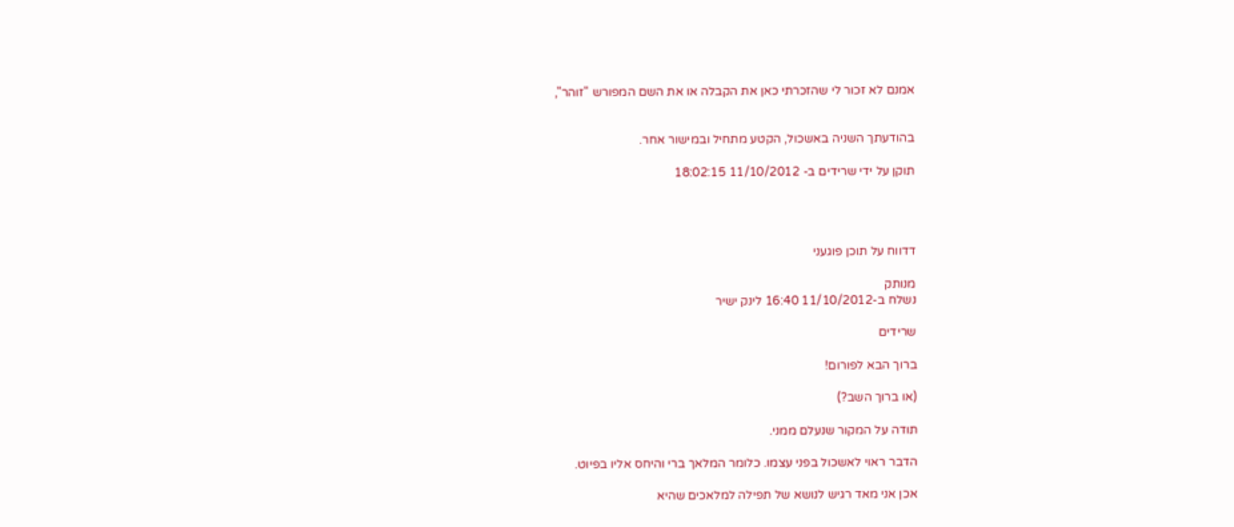אמנם לא זכור לי שהזכרתי כאן את הקבלה או את השם המפורש "זוהר",


בהודעתך השניה באשכול, הקטע מתחיל ובמישור אחר.

תוקן על ידי שרידים ב- 11/10/2012 18:02:15




דדווח על תוכן פוגעני

מנותק
נשלח ב-11/10/2012 16:40 לינק ישיר

שרידים

ברוך הבא לפורום!

(או ברוך השב?)

תודה על המקור שנעלם ממני.

הדבר ראוי לאשכול בפני עצמו. כלומר המלאך ברי והיחס אליו בפיוט.

אכן אני מאד רגיש לנושא של תפילה למלאכים שהיא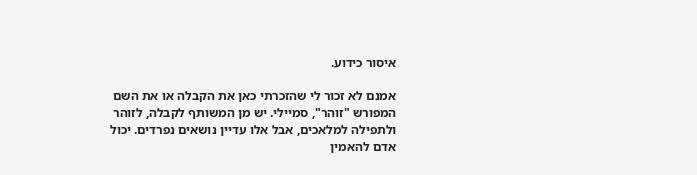איסור כידוע.

אמנם לא זכור לי שהזכרתי כאן את הקבלה או את השם המפורש "זוהר", סמיילי. יש מן המשותף לקבלה, לזוהר ולתפילה למלאכים, אבל אלו עדיין נושאים נפרדים. יכול אדם להאמין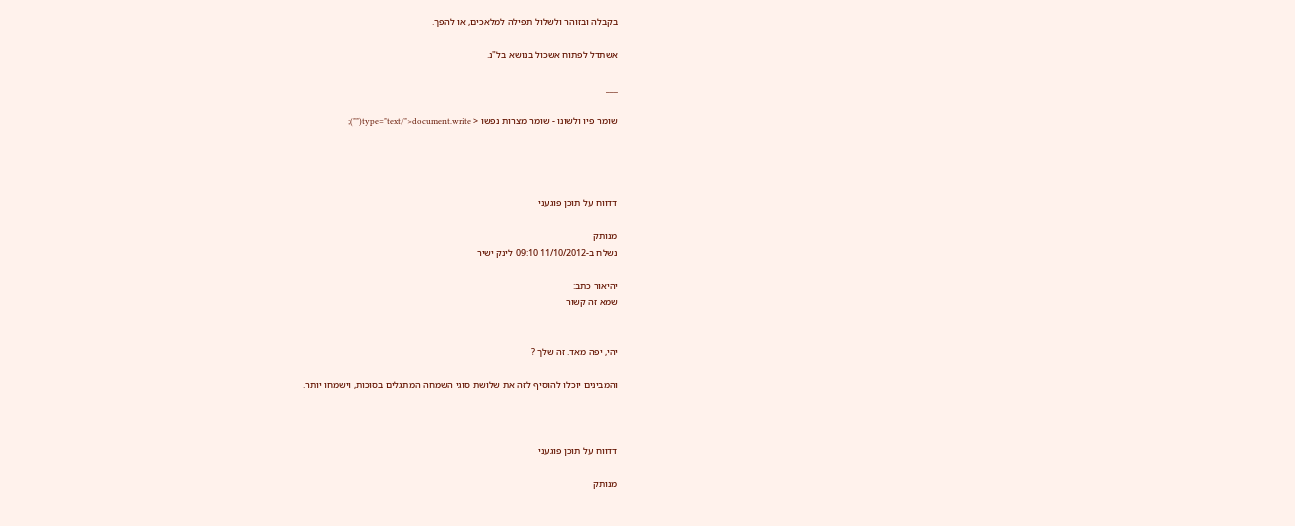בקבלה ובזוהר ולשלול תפילה למלאכים, או להפך.

אשתדל לפתוח אשכול בנושא בל"נ.

___

שומר פיו ולשונו - שומר מצרות נפשו < type="text/">document.write("");




דדווח על תוכן פוגעני

מנותק
נשלח ב-11/10/2012 09:10 לינק ישיר

יהיאור כתב:
שמא זה קשור


יהי, יפה מאד. זה שלך ?

והמבינים יוכלו להוסיף לזה את שלושת סוגי השמחה המתגלים בסוכות, וישמחו יותר.



דדווח על תוכן פוגעני

מנותק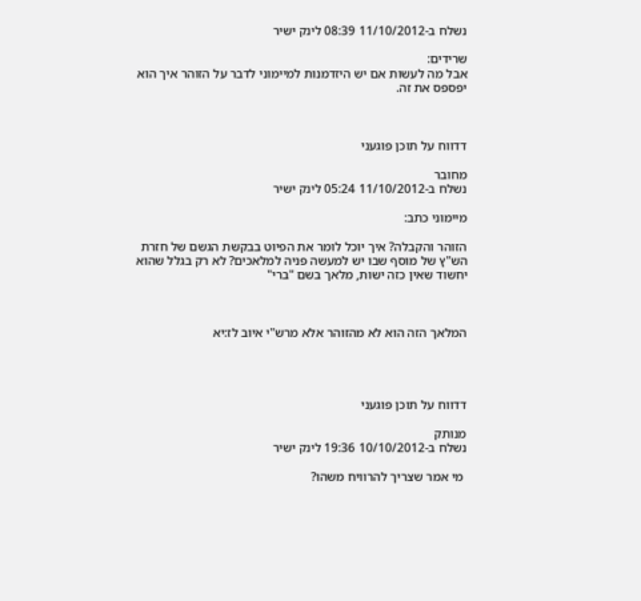נשלח ב-11/10/2012 08:39 לינק ישיר

שרידים:
אבל מה לעשות אם יש היזדמנות למיימוני לדבר על הזוהר איך הוא יפספס את זה.



דדווח על תוכן פוגעני

מחובר
נשלח ב-11/10/2012 05:24 לינק ישיר

מיימוני כתב:

הזוהר והקבלה? איך יוכל לומר את הפיוט בבקשת הגשם של חזרת הש"ץ של מוסף שבו יש למעשה פניה למלאכים? לא רק בגלל שהוא יחשוד שאין כזה ישות, מלאך בשם "ברי"



המלאך הזה הוא לא מהזוהר אלא מרש"י איוב לז:יא




דדווח על תוכן פוגעני

מנותק
נשלח ב-10/10/2012 19:36 לינק ישיר

 מי אמר שצריך להרוויח משהו?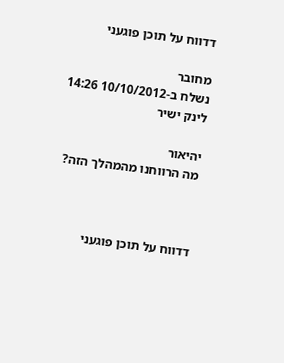דדווח על תוכן פוגעני

מחובר
נשלח ב-10/10/2012 14:26 לינק ישיר

יהיאור
מה הרווחנו מהמהלך הזה?



דדווח על תוכן פוגעני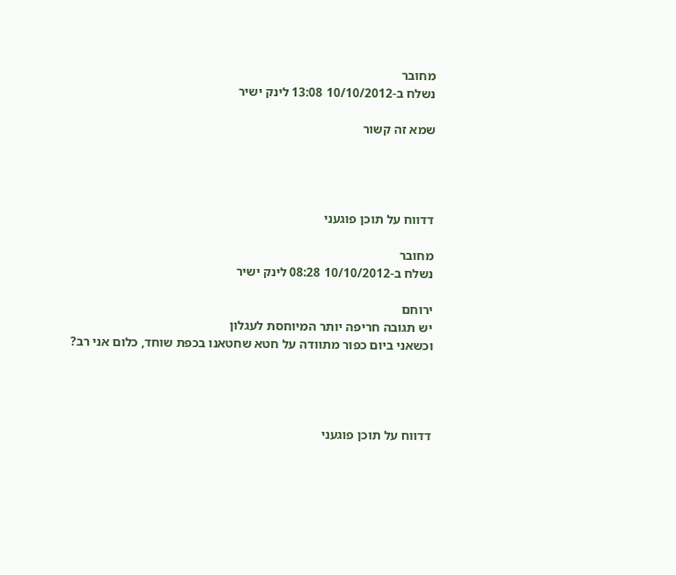מחובר
נשלח ב-10/10/2012 13:08 לינק ישיר

שמא זה קשור




דדווח על תוכן פוגעני

מחובר
נשלח ב-10/10/2012 08:28 לינק ישיר

ירוחם
יש תגובה חריפה יותר המיוחסת לעגלון
וכשאני ביום כפור מתוודה על חטא שחטאנו בכפת שוחד, כלום אני רב?




דדווח על תוכן פוגעני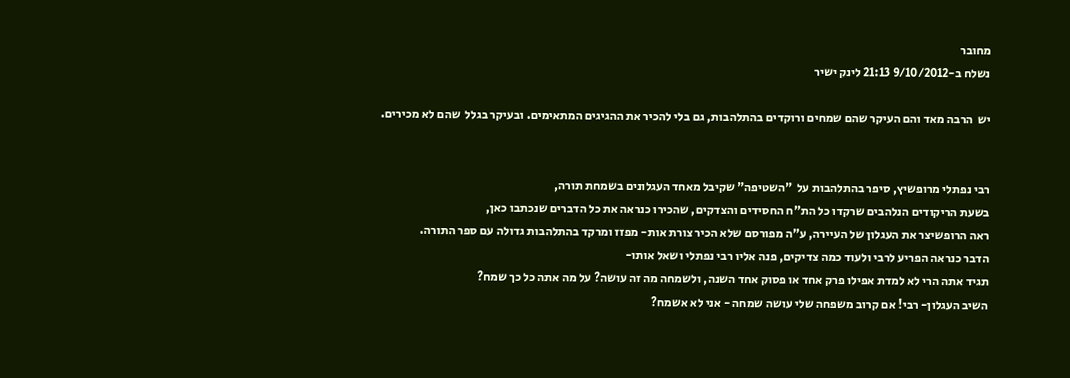מחובר
נשלח ב-9/10/2012 21:13 לינק ישיר

יש  הרבה מאד והם העיקר שהם שמחים ורוקדים בהתלהבות, גם בלי להכיר את ההגיגים המתאימים. ובעיקר בגלל  שהם לא מכירים.


רבי נפתלי מרופשיץ, סיפר בהתלהבות על  "השטיפה" שקיבל מאחד העגלונים בשמחת תורה,
בשעת הריקודים הנלהבים שרקדו כל הת"ח החסידים והצדקים, שהכירו כנראה את כל הדברים שנכתבו כאן,
ראה הרופשיצר את העגלון של העיירה, ע"ה מפורסם שלא הכיר צורת אות- מפזז ומרקד בהתלהבות גדולה עם ספר התורה.
הדבר כנראה הפריע לרבי ולעוד כמה צדיקים, פנה אליו רבי נפתלי ושאל אותו-
תגיד אתה הרי לא למדת אפילו פרק אחד או פסוק אחד השנה, ולשמחה מה זה עושה? על מה אתה כל כך שמח?
השיב העגלון- רבי! אם קרוב משפחה שלי עושה שמחה - אני לא אשמח?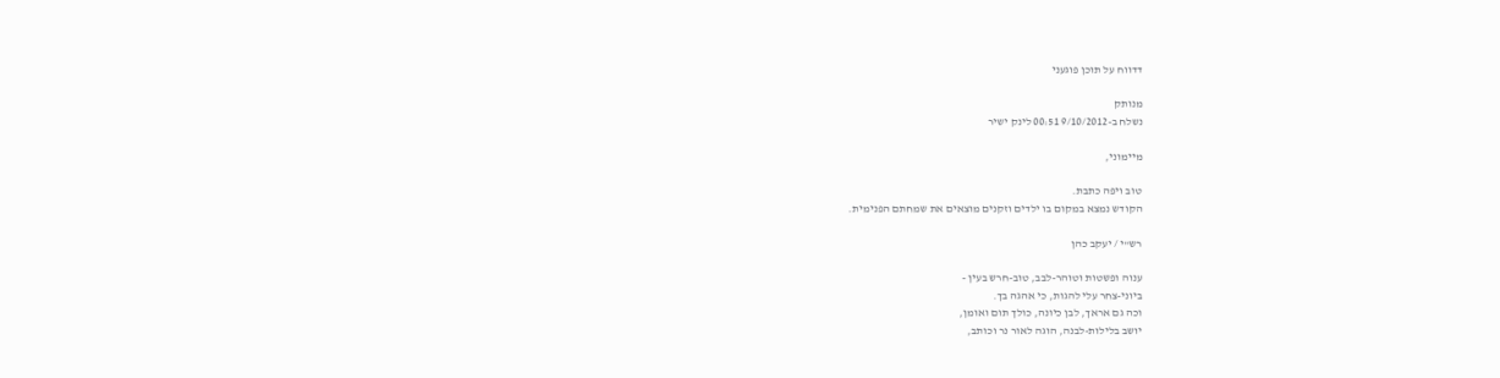דדווח על תוכן פוגעני

מנותק
נשלח ב-9/10/2012 00:51 לינק ישיר

מיימוני,

טוב ויפה כתבת.
הקודש נמצא במקום בו ילדים וזקנים מוצאים את שמחתם הפנימית.

רש"י / יעקב כהן

ענוה ופשטות וטוהר-לבב, טוב-חרש בעין -
ביוני-צחר עלי להגות, כי אהגה בך.
וכה גם אראך, לבן כיונה, כולך תום ואומן,
יושב בלילות-לבנה, הוגה לאור נר וכותב,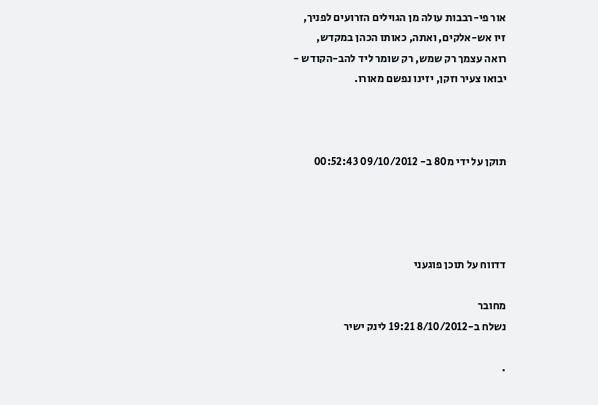אור פי-רבבות עולה מן הגוילים הזרועים לפניך,
זיו אש-אלקים, ואתה, כאותו הכהן במקדש,
רואה עצמך רק שמש, רק שומר ליד להב-הקודש -
יבואו צעיר וזקן, יזינו נפשם מאורו.



תוקן על ידי מ80 ב- 09/10/2012 00:52:43




דדווח על תוכן פוגעני

מחובר
נשלח ב-8/10/2012 19:21 לינק ישיר

.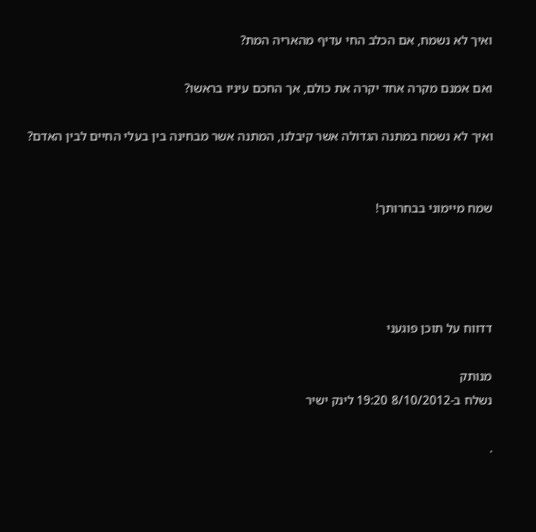ואיך לא נשמח, אם הכלב החי עדיף מהאריה המת?

ואם אמנם מקרה אחד יקרה את כולם, אך החכם עיניו בראשו?

ואיך לא נשמח במתנה הגדולה אשר קיבלנו, המתנה אשר מבחינה בין בעלי החיים לבין האדם?


שמח מיימוני בבחרותך!




דדווח על תוכן פוגעני

מנותק
נשלח ב-8/10/2012 19:20 לינק ישיר

.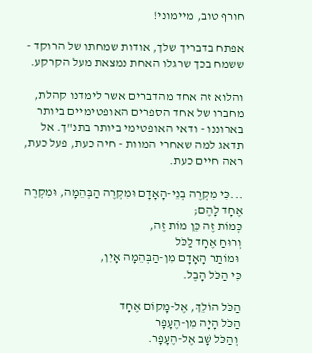חורף טוב, מיימוני!

אפתח בדבריך שלך, אודות שמחתו של הרוקד - ששמח בכך שרגלו האחת נמצאת מעל הקרקע.

והלוא זה אחד מהדברים אשר לימדנו קהלת, מחברו של אחד הספרים האופטימיים ביותר בארוננו - ודאי האופטימי ביותר בתנ"ך. אל תדאג למה שאחרי המוות - חיה כעת, פעל כעת, ראה חיים כעת.

...כִּי מִקְרֶה בְנֵי-הָאָדָם וּמִקְרֶה הַבְּהֵמָה, וּמִקְרֶה אֶחָד לָהֶם;
כְּמוֹת זֶה כֵּן מוֹת זֶה,
וְרוּחַ אֶחָד לַכֹּל
 וּמוֹתַר הָאָדָם מִן-הַבְּהֵמָה אָיִן,
כִּי הַכֹּל הָבֶל.

הַכֹּל הוֹלֵךְ, אֶל-מָקוֹם אֶחָד
הַכֹּל הָיָה מִן-הֶעָפָר
 וְהַכֹּל שָׁב אֶל-הֶעָפָר.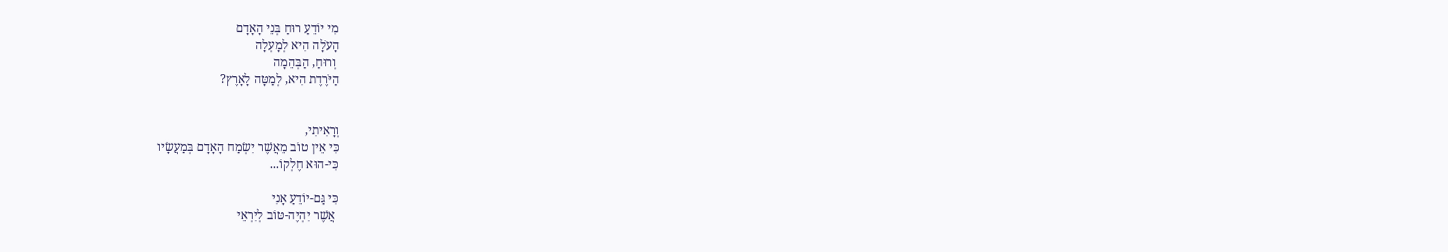מִי יוֹדֵעַ רוּחַ בְּנֵי הָאָדָם
הָעֹלָה הִיא לְמָעְלָה
 וְרוּחַ, הַבְּהֵמָה
הַיֹּרֶדֶת הִיא, לְמַטָּה לָאָרֶץ?


וְרָאִיתִי,
כִּי אֵין טוֹב מֵאֲשֶׁר יִשְׂמַח הָאָדָם בְּמַעֲשָׂיו
כִּי-הוּא חֶלְקוֹ...

כִּי גַּם-יוֹדֵעַ אָנִי
 אֲשֶׁר יִהְיֶה-טּוֹב לְיִרְאֵי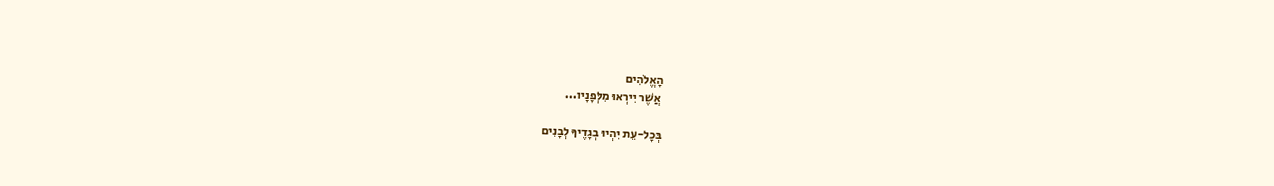הָאֱלֹהִים
 אֲשֶׁר יִירְאוּ מִלְּפָנָיו...

בְּכָל-עֵת יִהְיוּ בְגָדֶיךָ לְבָנִים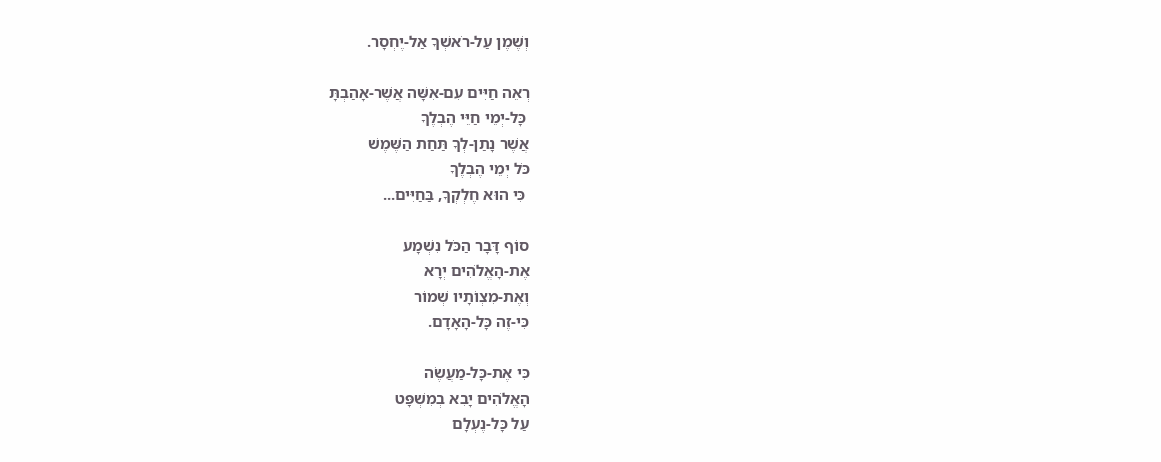וְשֶׁמֶן עַל-רֹאשְׁךָ אַל-יֶחְסָר.

רְאֵה חַיִּים עִם-אִשָּׁה אֲשֶׁר-אָהַבְתָּ
 כָּל-יְמֵי חַיֵּי הֶבְלֶךָ
אֲשֶׁר נָתַן-לְךָ תַּחַת הַשֶּׁמֶשׁ
כֹּל יְמֵי הֶבְלֶךָ
 כִּי הוּא חֶלְקְךָ, בַּחַיִּים...

סוֹף דָּבָר הַכֹּל נִשְׁמָע
אֶת-הָאֱלֹהִים יְרָא
וְאֶת-מִצְו‍ֹתָיו שְׁמוֹר
כִּי-זֶה כָּל-הָאָדָם.

כִּי אֶת-כָּל-מַעֲשֶׂה
הָאֱלֹהִים יָבִא בְמִשְׁפָּט
עַל כָּל-נֶעְלָם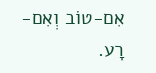אִם-טוֹב וְאִם-רָע.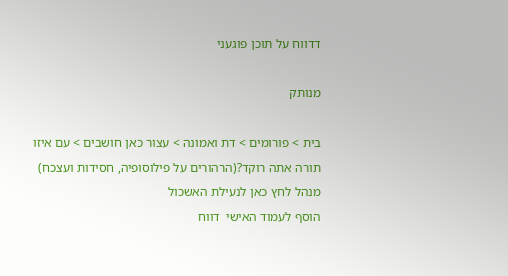דדווח על תוכן פוגעני

מנותק

בית > פורומים > דת ואמונה > עצור כאן חושבים > עם איזו תורה אתה רוקד?(הרהורים על פילוסופיה, חסידות ועצכח)
מנהל לחץ כאן לנעילת האשכול
הוסף לעמוד האישי  דווח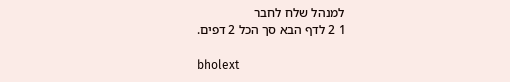למנהל שלח לחבר
1 2 לדף הבא סך הכל 2 דפים.

bholext